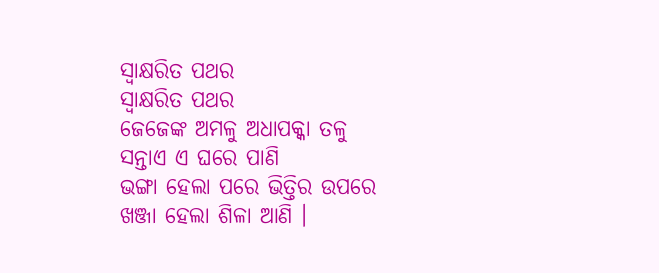ସ୍ବାକ୍ଷରିତ ପଥର
ସ୍ବାକ୍ଷରିତ ପଥର
ଜେଜେଙ୍କ ଅମଳୁ ଅଧାପକ୍କା ତଳୁ
ସନ୍ତାଏ ଏ ଘରେ ପାଣି
ଭଙ୍ଗା ହେଲା ପରେ ଭିତ୍ତିର ଉପରେ
ଖଞ୍ଜା ହେଲା ଶିଳା ଆଣି ।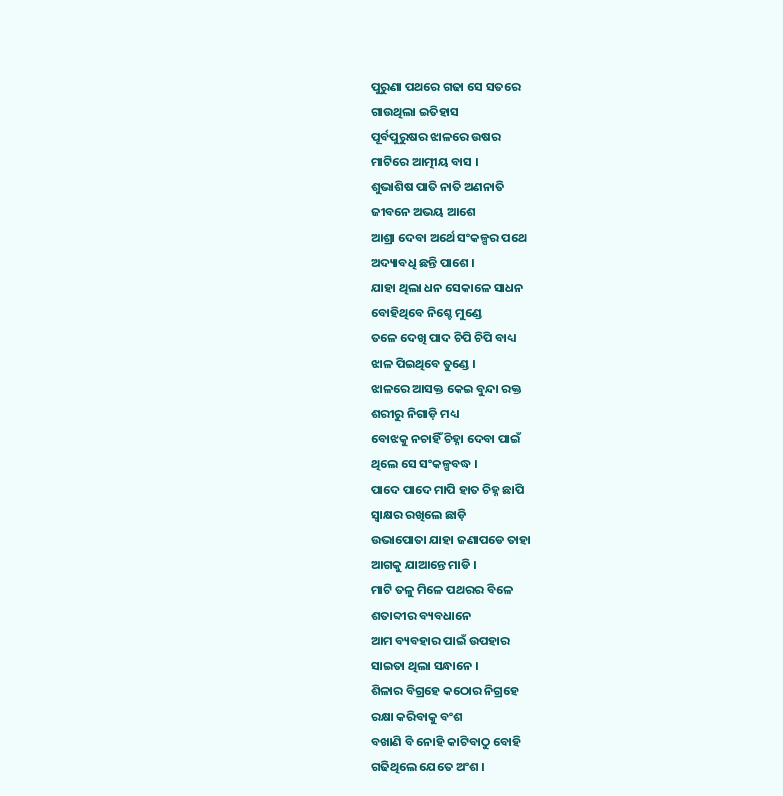ପୁରୁଣା ପଥରେ ଗଢା ସେ ସତରେ
ଗାଉଥିଲା ଇତିହାସ
ପୂର୍ବପୁରୁଷର ଝାଳରେ ଉଷର
ମାଟିରେ ଆତ୍ମୀୟ ବାସ ।
ଶୁଭାଶିଷ ପାତି ନାତି ଅଣନାତି
ଜୀବନେ ଅଭୟ ଆଶେ
ଆଶ୍ରା ଦେବା ଅର୍ଥେ ସଂକଳ୍ପର ପଥେ
ଅଦ୍ୟାବଧି ଛନ୍ତି ପାଶେ ।
ଯାହା ଥିଲା ଧନ ସେକାଳେ ସାଧନ
ବୋହିଥିବେ ନିଶ୍ଚେ ମୁଣ୍ଡେ
ତଳେ ଦେଖି ପାଦ ଚିପି ଚିପି ବାଧ୍ୟ
ଝାଳ ପିଇଥିବେ ତୁଣ୍ଡେ ।
ଝାଳରେ ଆସକ୍ତ କେଇ ବୁନ୍ଦା ରକ୍ତ
ଶରୀରୁ ନିଗାଡ଼ି ମଧ୍ୟ
ବୋଝକୁ ନଚାହିଁ ଚିହ୍ନା ଦେବା ପାଇଁ
ଥିଲେ ସେ ସଂକଳ୍ପବଦ୍ଧ ।
ପାଦେ ପାଦେ ମାପି ହାତ ଚିହ୍ନ ଛାପି
ସ୍ବାକ୍ଷର ରଖିଲେ ଛାଡ଼ି
ଉଭାପୋତା ଯାହା ଜଣାପଡେ ତାହା
ଆଗକୁ ଯାଆନ୍ତେ ମାଡି ।
ମାଟି ତଳୁ ମିଳେ ପଥରର ବିଳେ
ଶତାବ୍ଦୀର ବ୍ୟବଧାନେ
ଆମ ବ୍ୟବହାର ପାଇଁ ଉପହାର
ସାଇତା ଥିଲା ସନ୍ଧାନେ ।
ଶିଳାର ବିଗ୍ରହେ କଠୋର ନିଗ୍ରହେ
ରକ୍ଷା କରିବାକୁ ବଂଶ
ବଖାଣି ବି ନୋହି କାଟିବାଠୁ ବୋହି
ଗଢିଥିଲେ ଯେତେ ଅଂଶ ।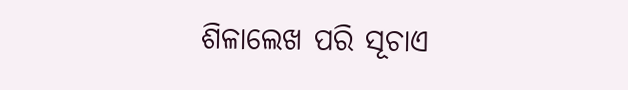ଶିଳାଲେଖ ପରି ସୂଚାଏ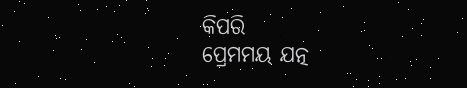କିପରି
ପ୍ରେମମୟ ଯତ୍ନ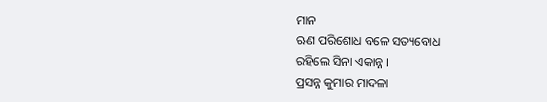ମାନ
ଋଣ ପରିଶୋଧ ବଳେ ସତ୍ୟବୋଧ
ରହିଲେ ସିନା ଏକାନ୍ନ ।
ପ୍ରସନ୍ନ କୁମାର ମାଦଳା